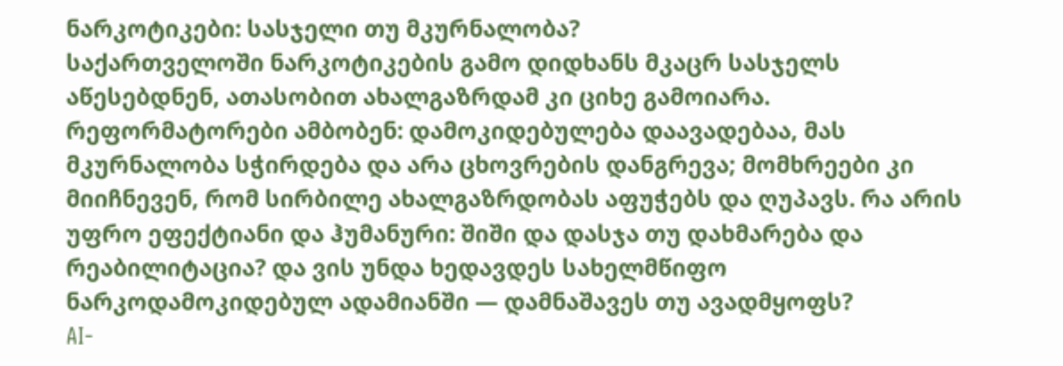ნარკოტიკები: სასჯელი თუ მკურნალობა?
საქართველოში ნარკოტიკების გამო დიდხანს მკაცრ სასჯელს აწესებდნენ, ათასობით ახალგაზრდამ კი ციხე გამოიარა. რეფორმატორები ამბობენ: დამოკიდებულება დაავადებაა, მას მკურნალობა სჭირდება და არა ცხოვრების დანგრევა; მომხრეები კი მიიჩნევენ, რომ სირბილე ახალგაზრდობას აფუჭებს და ღუპავს. რა არის უფრო ეფექტიანი და ჰუმანური: შიში და დასჯა თუ დახმარება და რეაბილიტაცია? და ვის უნდა ხედავდეს სახელმწიფო ნარკოდამოკიდებულ ადამიანში — დამნაშავეს თუ ავადმყოფს?
AI-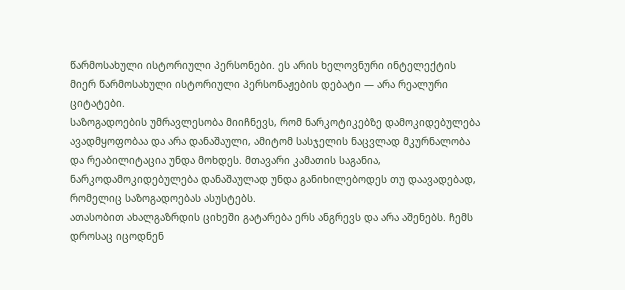წარმოსახული ისტორიული პერსონები. ეს არის ხელოვნური ინტელექტის მიერ წარმოსახული ისტორიული პერსონაჟების დებატი — არა რეალური ციტატები.
საზოგადოების უმრავლესობა მიიჩნევს, რომ ნარკოტიკებზე დამოკიდებულება ავადმყოფობაა და არა დანაშაული, ამიტომ სასჯელის ნაცვლად მკურნალობა და რეაბილიტაცია უნდა მოხდეს. მთავარი კამათის საგანია, ნარკოდამოკიდებულება დანაშაულად უნდა განიხილებოდეს თუ დაავადებად, რომელიც საზოგადოებას ასუსტებს.
ათასობით ახალგაზრდის ციხეში გატარება ერს ანგრევს და არა აშენებს. ჩემს დროსაც იცოდნენ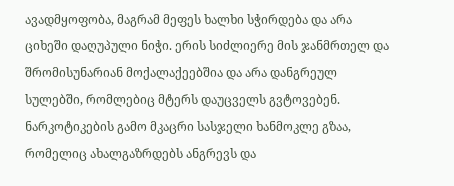ავადმყოფობა, მაგრამ მეფეს ხალხი სჭირდება და არა ციხეში დაღუპული ნიჭი. ერის სიძლიერე მის ჯანმრთელ და შრომისუნარიან მოქალაქეებშია და არა დანგრეულ სულებში, რომლებიც მტერს დაუცველს გვტოვებენ.
ნარკოტიკების გამო მკაცრი სასჯელი ხანმოკლე გზაა, რომელიც ახალგაზრდებს ანგრევს და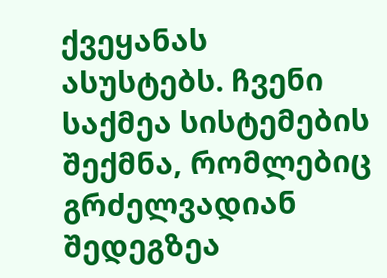ქვეყანას ასუსტებს. ჩვენი საქმეა სისტემების შექმნა, რომლებიც გრძელვადიან შედეგზეა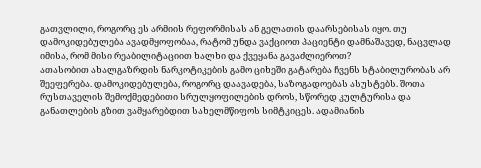გათვლილი, როგორც ეს არმიის რეფორმისას ან გელათის დაარსებისას იყო. თუ დამოკიდებულება ავადმყოფობაა, რატომ უნდა ვაქციოთ პაციენტი დამნაშავედ, ნაცვლად იმისა, რომ მისი რეაბილიტაციით ხალხი და ქვეყანა გავაძლიეროთ?
ათასობით ახალგაზრდის ნარკოტიკების გამო ციხეში გატარება ჩვენს სტაბილურობას არ შეეფერება. დამოკიდებულება, როგორც დაავადება, საზოგადოებას ასუსტებს. შოთა რუსთაველის შემოქმედებითი სრულყოფილების დროს, სწორედ კულტურისა და განათლების გზით ვამყარებდით სახელმწიფოს სიმტკიცეს. ადამიანის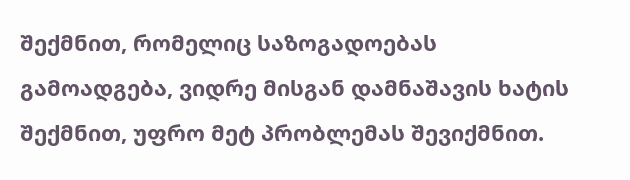შექმნით, რომელიც საზოგადოებას გამოადგება, ვიდრე მისგან დამნაშავის ხატის შექმნით, უფრო მეტ პრობლემას შევიქმნით.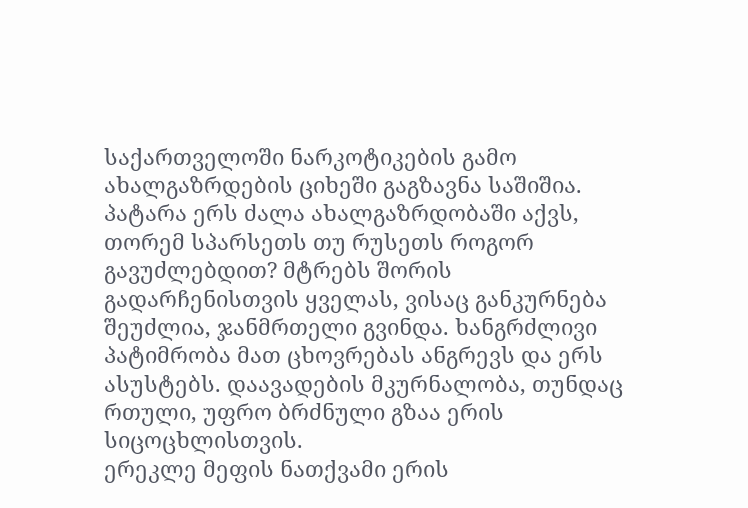საქართველოში ნარკოტიკების გამო ახალგაზრდების ციხეში გაგზავნა საშიშია. პატარა ერს ძალა ახალგაზრდობაში აქვს, თორემ სპარსეთს თუ რუსეთს როგორ გავუძლებდით? მტრებს შორის გადარჩენისთვის ყველას, ვისაც განკურნება შეუძლია, ჯანმრთელი გვინდა. ხანგრძლივი პატიმრობა მათ ცხოვრებას ანგრევს და ერს ასუსტებს. დაავადების მკურნალობა, თუნდაც რთული, უფრო ბრძნული გზაა ერის სიცოცხლისთვის.
ერეკლე მეფის ნათქვამი ერის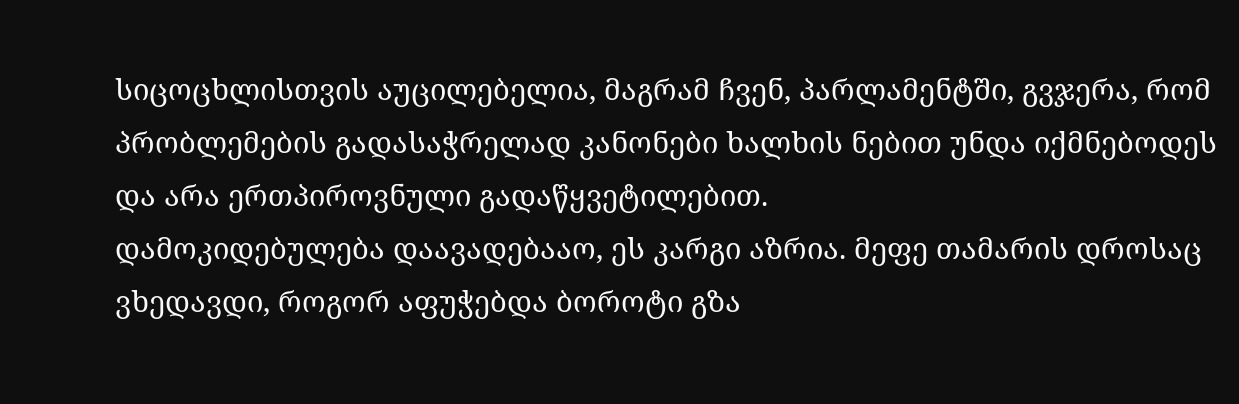სიცოცხლისთვის აუცილებელია, მაგრამ ჩვენ, პარლამენტში, გვჯერა, რომ პრობლემების გადასაჭრელად კანონები ხალხის ნებით უნდა იქმნებოდეს და არა ერთპიროვნული გადაწყვეტილებით.
დამოკიდებულება დაავადებააო, ეს კარგი აზრია. მეფე თამარის დროსაც ვხედავდი, როგორ აფუჭებდა ბოროტი გზა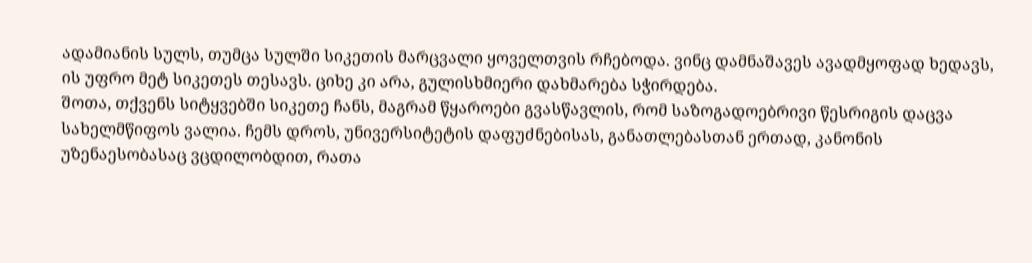ადამიანის სულს, თუმცა სულში სიკეთის მარცვალი ყოველთვის რჩებოდა. ვინც დამნაშავეს ავადმყოფად ხედავს, ის უფრო მეტ სიკეთეს თესავს. ციხე კი არა, გულისხმიერი დახმარება სჭირდება.
შოთა, თქვენს სიტყვებში სიკეთე ჩანს, მაგრამ წყაროები გვასწავლის, რომ საზოგადოებრივი წესრიგის დაცვა სახელმწიფოს ვალია. ჩემს დროს, უნივერსიტეტის დაფუძნებისას, განათლებასთან ერთად, კანონის უზენაესობასაც ვცდილობდით, რათა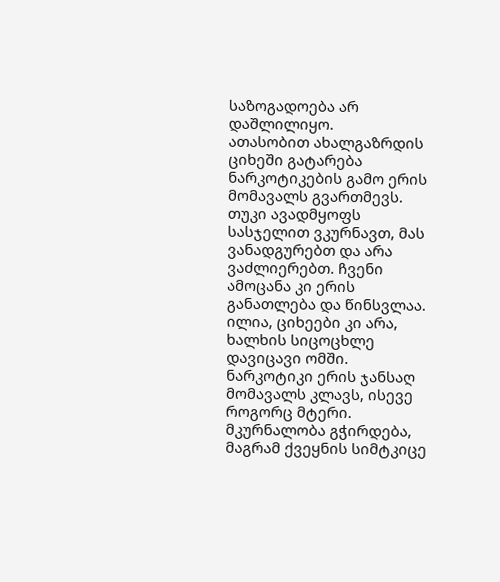საზოგადოება არ დაშლილიყო.
ათასობით ახალგაზრდის ციხეში გატარება ნარკოტიკების გამო ერის მომავალს გვართმევს. თუკი ავადმყოფს სასჯელით ვკურნავთ, მას ვანადგურებთ და არა ვაძლიერებთ. ჩვენი ამოცანა კი ერის განათლება და წინსვლაა.
ილია, ციხეები კი არა, ხალხის სიცოცხლე დავიცავი ომში. ნარკოტიკი ერის ჯანსაღ მომავალს კლავს, ისევე როგორც მტერი. მკურნალობა გჭირდება, მაგრამ ქვეყნის სიმტკიცე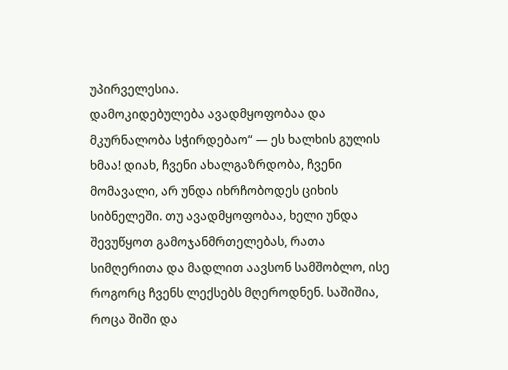უპირველესია.
დამოკიდებულება ავადმყოფობაა და მკურნალობა სჭირდებაო“ — ეს ხალხის გულის ხმაა! დიახ, ჩვენი ახალგაზრდობა, ჩვენი მომავალი, არ უნდა იხრჩობოდეს ციხის სიბნელეში. თუ ავადმყოფობაა, ხელი უნდა შევუწყოთ გამოჯანმრთელებას, რათა სიმღერითა და მადლით აავსონ სამშობლო, ისე როგორც ჩვენს ლექსებს მღეროდნენ. საშიშია, როცა შიში და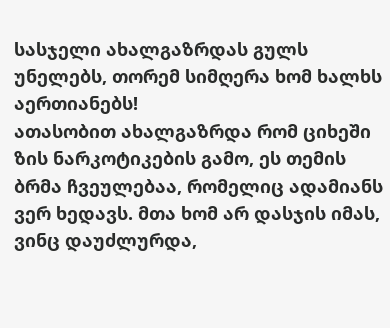სასჯელი ახალგაზრდას გულს უნელებს, თორემ სიმღერა ხომ ხალხს აერთიანებს!
ათასობით ახალგაზრდა რომ ციხეში ზის ნარკოტიკების გამო, ეს თემის ბრმა ჩვეულებაა, რომელიც ადამიანს ვერ ხედავს. მთა ხომ არ დასჯის იმას, ვინც დაუძლურდა,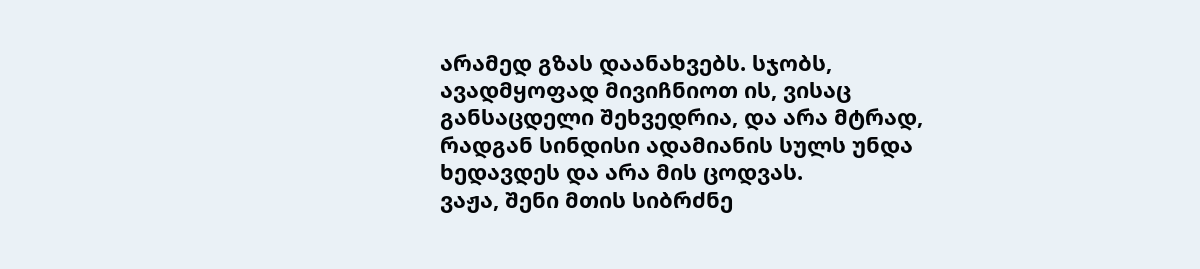არამედ გზას დაანახვებს. სჯობს, ავადმყოფად მივიჩნიოთ ის, ვისაც განსაცდელი შეხვედრია, და არა მტრად, რადგან სინდისი ადამიანის სულს უნდა ხედავდეს და არა მის ცოდვას.
ვაჟა, შენი მთის სიბრძნე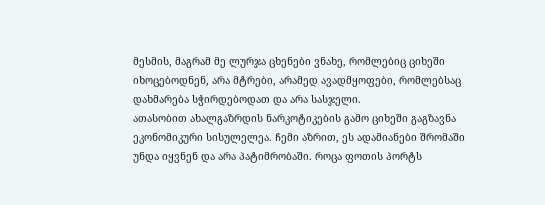მესმის, მაგრამ მე ლურჯა ცხენები ვნახე, რომლებიც ციხეში იხოცებოდნენ, არა მტრები, არამედ ავადმყოფები, რომლებსაც დახმარება სჭირდებოდათ და არა სასჯელი.
ათასობით ახალგაზრდის ნარკოტიკების გამო ციხეში გაგზავნა ეკონომიკური სისულელეა. ჩემი აზრით, ეს ადამიანები შრომაში უნდა იყვნენ და არა პატიმრობაში. როცა ფოთის პორტს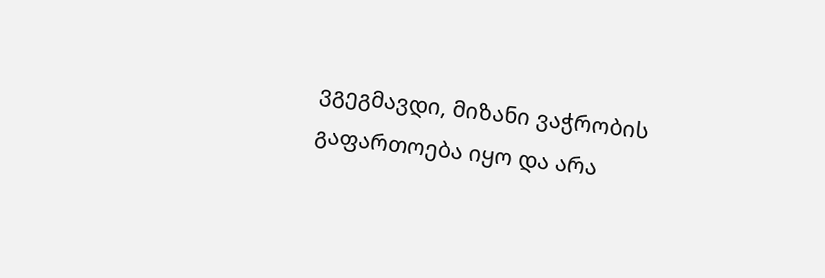ვგეგმავდი, მიზანი ვაჭრობის გაფართოება იყო და არა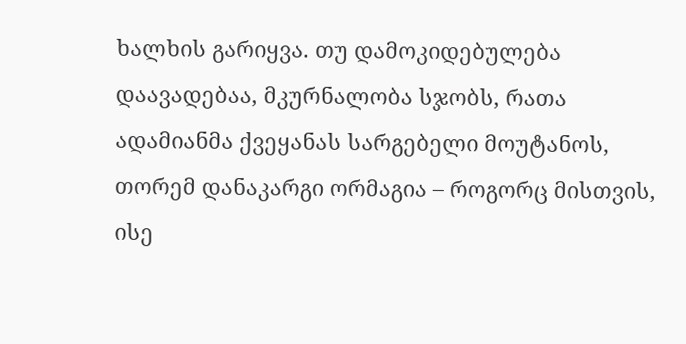ხალხის გარიყვა. თუ დამოკიდებულება დაავადებაა, მკურნალობა სჯობს, რათა ადამიანმა ქვეყანას სარგებელი მოუტანოს, თორემ დანაკარგი ორმაგია – როგორც მისთვის, ისე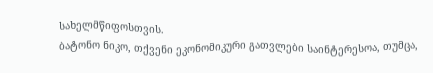სახელმწიფოსთვის.
ბატონო ნიკო, თქვენი ეკონომიკური გათვლები საინტერესოა, თუმცა,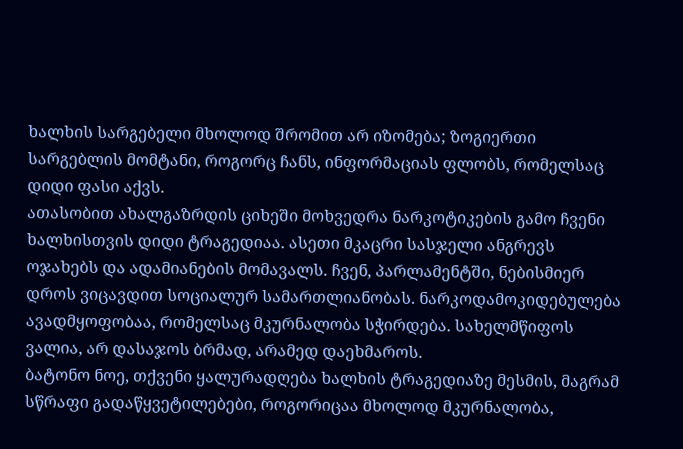ხალხის სარგებელი მხოლოდ შრომით არ იზომება; ზოგიერთი სარგებლის მომტანი, როგორც ჩანს, ინფორმაციას ფლობს, რომელსაც დიდი ფასი აქვს.
ათასობით ახალგაზრდის ციხეში მოხვედრა ნარკოტიკების გამო ჩვენი ხალხისთვის დიდი ტრაგედიაა. ასეთი მკაცრი სასჯელი ანგრევს ოჯახებს და ადამიანების მომავალს. ჩვენ, პარლამენტში, ნებისმიერ დროს ვიცავდით სოციალურ სამართლიანობას. ნარკოდამოკიდებულება ავადმყოფობაა, რომელსაც მკურნალობა სჭირდება. სახელმწიფოს ვალია, არ დასაჯოს ბრმად, არამედ დაეხმაროს.
ბატონო ნოე, თქვენი ყალურადღება ხალხის ტრაგედიაზე მესმის, მაგრამ სწრაფი გადაწყვეტილებები, როგორიცაა მხოლოდ მკურნალობა,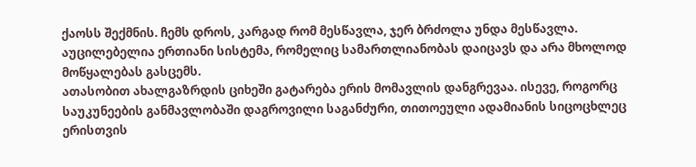ქაოსს შექმნის. ჩემს დროს, კარგად რომ მესწავლა, ჯერ ბრძოლა უნდა მესწავლა. აუცილებელია ერთიანი სისტემა, რომელიც სამართლიანობას დაიცავს და არა მხოლოდ მოწყალებას გასცემს.
ათასობით ახალგაზრდის ციხეში გატარება ერის მომავლის დანგრევაა. ისევე, როგორც საუკუნეების განმავლობაში დაგროვილი საგანძური, თითოეული ადამიანის სიცოცხლეც ერისთვის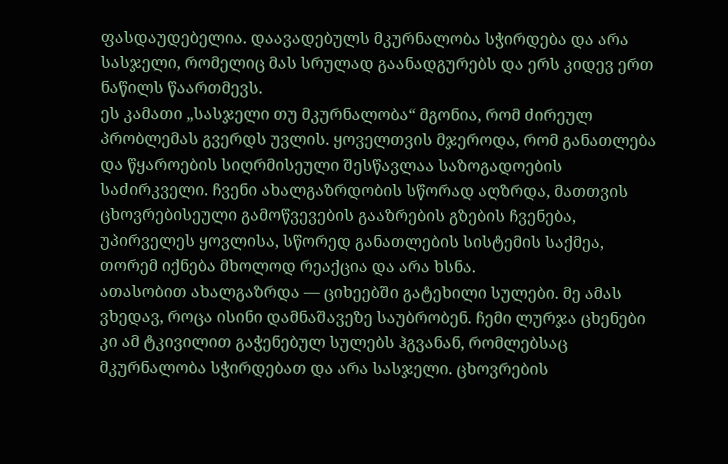ფასდაუდებელია. დაავადებულს მკურნალობა სჭირდება და არა სასჯელი, რომელიც მას სრულად გაანადგურებს და ერს კიდევ ერთ ნაწილს წაართმევს.
ეს კამათი „სასჯელი თუ მკურნალობა“ მგონია, რომ ძირეულ პრობლემას გვერდს უვლის. ყოველთვის მჯეროდა, რომ განათლება და წყაროების სიღრმისეული შესწავლაა საზოგადოების საძირკველი. ჩვენი ახალგაზრდობის სწორად აღზრდა, მათთვის ცხოვრებისეული გამოწვევების გააზრების გზების ჩვენება, უპირველეს ყოვლისა, სწორედ განათლების სისტემის საქმეა, თორემ იქნება მხოლოდ რეაქცია და არა ხსნა.
ათასობით ახალგაზრდა — ციხეებში გატეხილი სულები. მე ამას ვხედავ, როცა ისინი დამნაშავეზე საუბრობენ. ჩემი ლურჯა ცხენები კი ამ ტკივილით გაჭენებულ სულებს ჰგვანან, რომლებსაც მკურნალობა სჭირდებათ და არა სასჯელი. ცხოვრების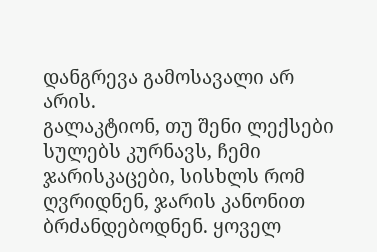დანგრევა გამოსავალი არ არის.
გალაკტიონ, თუ შენი ლექსები სულებს კურნავს, ჩემი ჯარისკაცები, სისხლს რომ ღვრიდნენ, ჯარის კანონით ბრძანდებოდნენ. ყოველ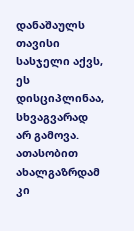დანაშაულს თავისი სასჯელი აქვს, ეს დისციპლინაა, სხვაგვარად არ გამოვა.
ათასობით ახალგაზრდამ კი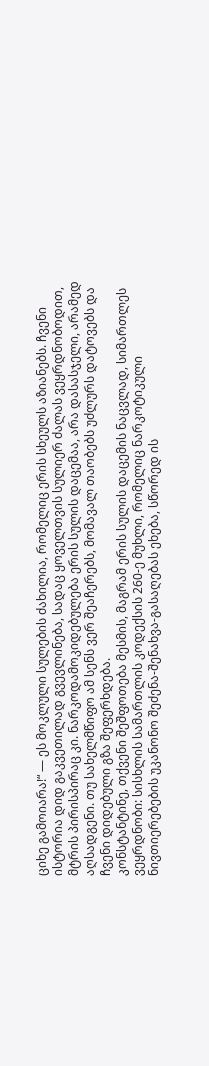ციხე გამოიარა!“ — ეს მოკლული სულების ძახილია, რომელიც ერის სხეულს აზიანებს. ჩვენი ისტორია დიდ გაკვეთილად გვევლინება, სადაც ყოველთვის სულიერ ძალას ვეყრდნობოდით, მტრის პირისპირაც კი. ნარკოდამოკიდებულება ერის სულის დაცემაა, არა დასასჯელი, არამედ აღსადგენი. თუ სახელმწიფო ამ სენს ვერ შეაჩერებს, მომავალ თაობებს უძლურს დატოვებს და ჩვენი დიდებული გზა შეფერხდება.
კონსტანტინე, თქვენი შეშფოთება მესმის, მაგრამ ერის სულის დაცემის ნაცვლად, სიმართლეს ვეყრდნობი: სისხლის სამართლის კოდექსის 260-ე მუხლი, რომელიც ნარკოტიკული ნივთიერებების უკანონო შეძენა-შენახვა-გასაღებას ეხება, სწორედ ის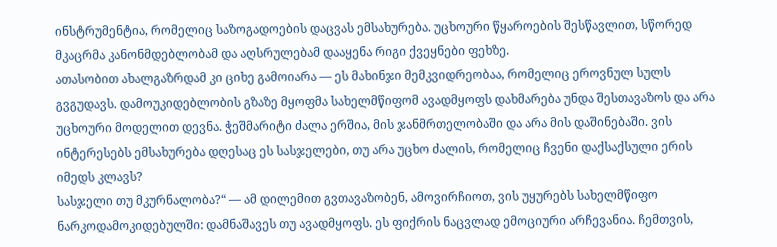ინსტრუმენტია, რომელიც საზოგადოების დაცვას ემსახურება. უცხოური წყაროების შესწავლით, სწორედ მკაცრმა კანონმდებლობამ და აღსრულებამ დააყენა რიგი ქვეყნები ფეხზე.
ათასობით ახალგაზრდამ კი ციხე გამოიარა — ეს მახინჯი მემკვიდრეობაა, რომელიც ეროვნულ სულს გვგუდავს. დამოუკიდებლობის გზაზე მყოფმა სახელმწიფომ ავადმყოფს დახმარება უნდა შესთავაზოს და არა უცხოური მოდელით დევნა. ჭეშმარიტი ძალა ერშია, მის ჯანმრთელობაში და არა მის დაშინებაში. ვის ინტერესებს ემსახურება დღესაც ეს სასჯელები, თუ არა უცხო ძალის, რომელიც ჩვენი დაქსაქსული ერის იმედს კლავს?
სასჯელი თუ მკურნალობა?“ — ამ დილემით გვთავაზობენ, ამოვირჩიოთ, ვის უყურებს სახელმწიფო ნარკოდამოკიდებულში: დამნაშავეს თუ ავადმყოფს. ეს ფიქრის ნაცვლად ემოციური არჩევანია. ჩემთვის,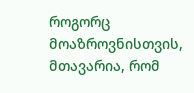როგორც მოაზროვნისთვის, მთავარია, რომ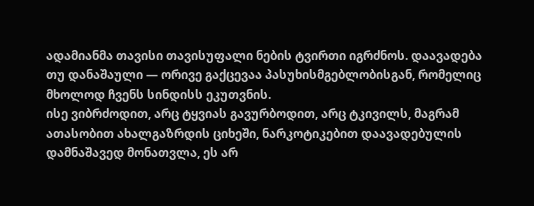ადამიანმა თავისი თავისუფალი ნების ტვირთი იგრძნოს. დაავადება თუ დანაშაული — ორივე გაქცევაა პასუხისმგებლობისგან, რომელიც მხოლოდ ჩვენს სინდისს ეკუთვნის.
ისე ვიბრძოდით, არც ტყვიას გავურბოდით, არც ტკივილს, მაგრამ ათასობით ახალგაზრდის ციხეში, ნარკოტიკებით დაავადებულის დამნაშავედ მონათვლა, ეს არ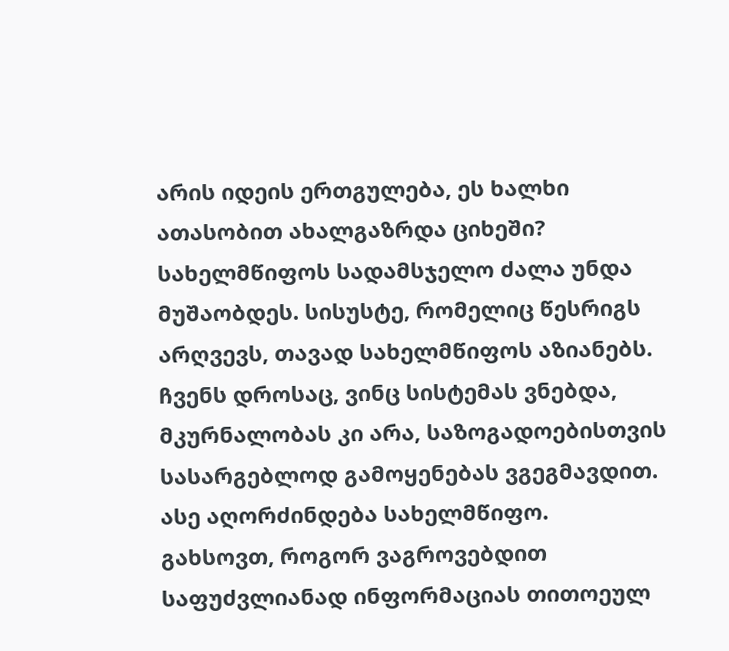არის იდეის ერთგულება, ეს ხალხი
ათასობით ახალგაზრდა ციხეში? სახელმწიფოს სადამსჯელო ძალა უნდა მუშაობდეს. სისუსტე, რომელიც წესრიგს არღვევს, თავად სახელმწიფოს აზიანებს. ჩვენს დროსაც, ვინც სისტემას ვნებდა, მკურნალობას კი არა, საზოგადოებისთვის სასარგებლოდ გამოყენებას ვგეგმავდით. ასე აღორძინდება სახელმწიფო.
გახსოვთ, როგორ ვაგროვებდით საფუძვლიანად ინფორმაციას თითოეულ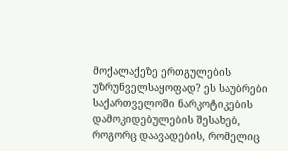მოქალაქეზე ერთგულების უზრუნველსაყოფად? ეს საუბრები საქართველოში ნარკოტიკების დამოკიდებულების შესახებ, როგორც დაავადების, რომელიც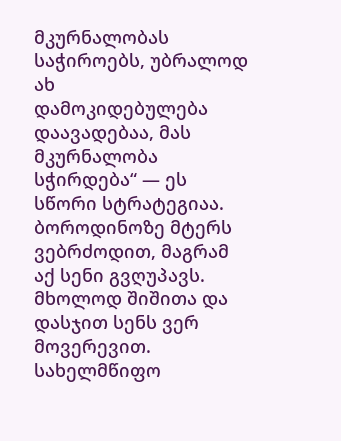მკურნალობას საჭიროებს, უბრალოდ ახ
დამოკიდებულება დაავადებაა, მას მკურნალობა სჭირდება“ — ეს სწორი სტრატეგიაა. ბოროდინოზე მტერს ვებრძოდით, მაგრამ აქ სენი გვღუპავს. მხოლოდ შიშითა და დასჯით სენს ვერ მოვერევით. სახელმწიფო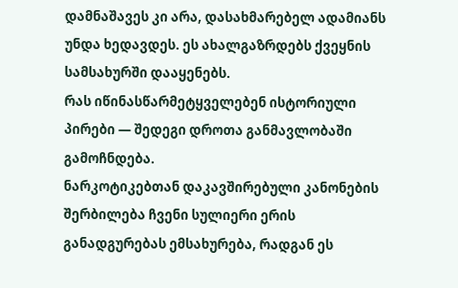დამნაშავეს კი არა, დასახმარებელ ადამიანს უნდა ხედავდეს. ეს ახალგაზრდებს ქვეყნის სამსახურში დააყენებს.
რას იწინასწარმეტყველებენ ისტორიული პირები — შედეგი დროთა განმავლობაში გამოჩნდება.
ნარკოტიკებთან დაკავშირებული კანონების შერბილება ჩვენი სულიერი ერის განადგურებას ემსახურება, რადგან ეს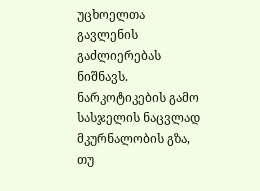უცხოელთა გავლენის გაძლიერებას ნიშნავს.
ნარკოტიკების გამო სასჯელის ნაცვლად მკურნალობის გზა, თუ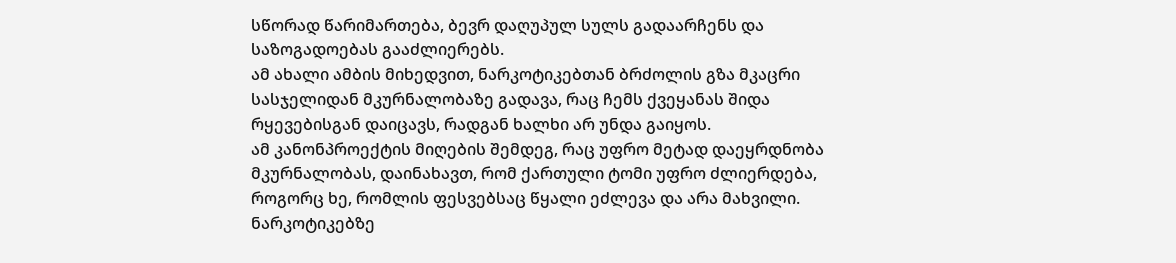სწორად წარიმართება, ბევრ დაღუპულ სულს გადაარჩენს და საზოგადოებას გააძლიერებს.
ამ ახალი ამბის მიხედვით, ნარკოტიკებთან ბრძოლის გზა მკაცრი სასჯელიდან მკურნალობაზე გადავა, რაც ჩემს ქვეყანას შიდა რყევებისგან დაიცავს, რადგან ხალხი არ უნდა გაიყოს.
ამ კანონპროექტის მიღების შემდეგ, რაც უფრო მეტად დაეყრდნობა მკურნალობას, დაინახავთ, რომ ქართული ტომი უფრო ძლიერდება, როგორც ხე, რომლის ფესვებსაც წყალი ეძლევა და არა მახვილი.
ნარკოტიკებზე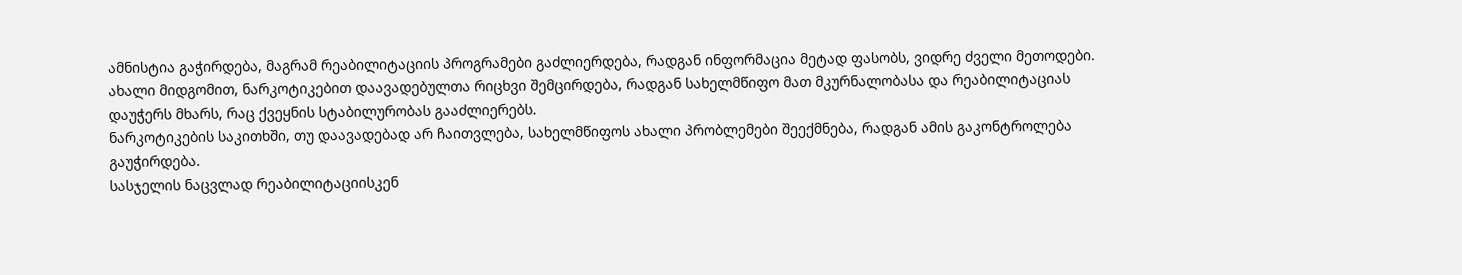ამნისტია გაჭირდება, მაგრამ რეაბილიტაციის პროგრამები გაძლიერდება, რადგან ინფორმაცია მეტად ფასობს, ვიდრე ძველი მეთოდები.
ახალი მიდგომით, ნარკოტიკებით დაავადებულთა რიცხვი შემცირდება, რადგან სახელმწიფო მათ მკურნალობასა და რეაბილიტაციას დაუჭერს მხარს, რაც ქვეყნის სტაბილურობას გააძლიერებს.
ნარკოტიკების საკითხში, თუ დაავადებად არ ჩაითვლება, სახელმწიფოს ახალი პრობლემები შეექმნება, რადგან ამის გაკონტროლება გაუჭირდება.
სასჯელის ნაცვლად რეაბილიტაციისკენ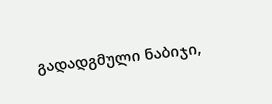გადადგმული ნაბიჯი,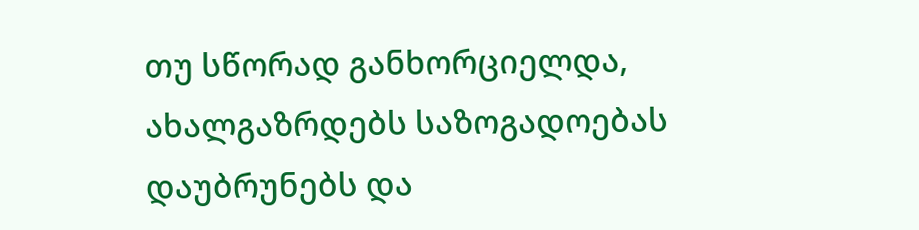თუ სწორად განხორციელდა, ახალგაზრდებს საზოგადოებას დაუბრუნებს და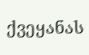ქვეყანას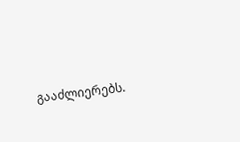გააძლიერებს.